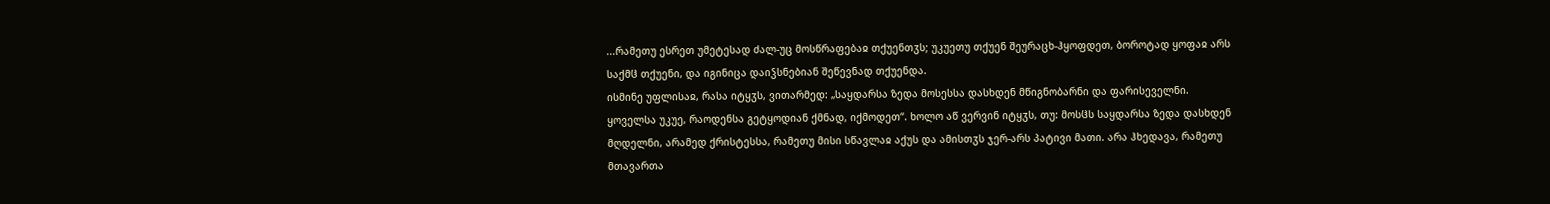...რამეთუ ესრეთ უმეტესად ძალ-უც მოსწრაფებაჲ თქუენთჳს; უკუეთუ თქუენ შეურაცხ-ჰყოფდეთ, ბოროტად ყოფაჲ არს საქმჱ თქუენი, და იგინიცა დაიჴსნებიან შეწევნად თქუენდა.
ისმინე უფლისაჲ, რასა იტყჳს, ვითარმედ: „საყდარსა ზედა მოსესსა დასხდენ მწიგნობარნი და ფარისეველნი. ყოველსა უკუე, რაოდენსა გეტყოდიან ქმნად, იქმოდეთ“. ხოლო აწ ვერვინ იტყჳს, თუ: მოსჱს საყდარსა ზედა დასხდენ მღდელნი, არამედ ქრისტესსა, რამეთუ მისი სწავლაჲ აქუს და ამისთჳს ჯერ-არს პატივი მათი. არა ჰხედავა, რამეთუ მთავართა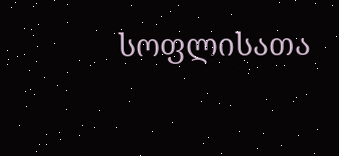სოფლისათა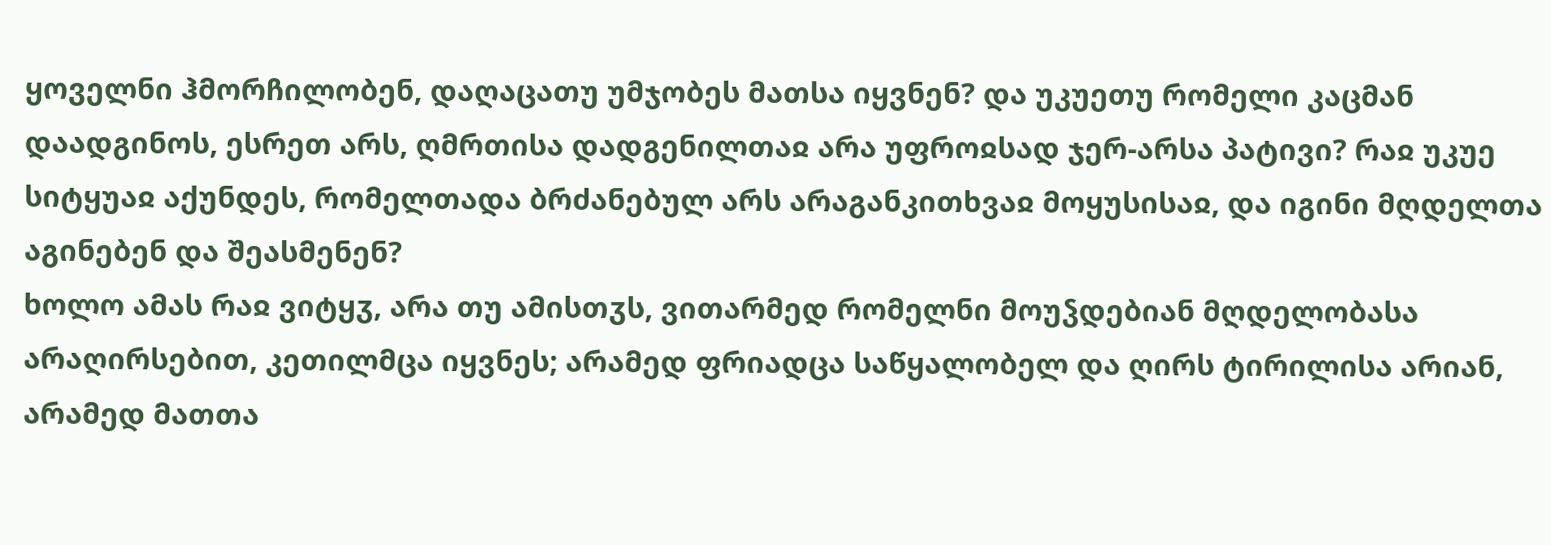ყოველნი ჰმორჩილობენ, დაღაცათუ უმჯობეს მათსა იყვნენ? და უკუეთუ რომელი კაცმან დაადგინოს, ესრეთ არს, ღმრთისა დადგენილთაჲ არა უფროჲსად ჯერ-არსა პატივი? რაჲ უკუე სიტყუაჲ აქუნდეს, რომელთადა ბრძანებულ არს არაგანკითხვაჲ მოყუსისაჲ, და იგინი მღდელთა აგინებენ და შეასმენენ?
ხოლო ამას რაჲ ვიტყჳ, არა თუ ამისთჳს, ვითარმედ რომელნი მოუჴდებიან მღდელობასა არაღირსებით, კეთილმცა იყვნეს; არამედ ფრიადცა საწყალობელ და ღირს ტირილისა არიან, არამედ მათთა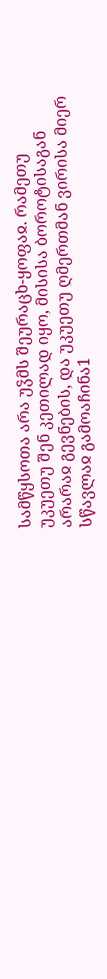სამწყსოთა არა უჴმს შეურაცხ-ყოფაჲ. რამეთუ უკუეთუ შენ კეთილად იყო, მისისა ბოროტისაგან არარაჲ გევნების, და უკუეთუ ღმერთმან ვირისა მიერ სწავლაჲ გამოაჩინა1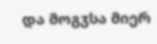და მოგჳსა მიერ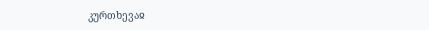კურთხევაჲ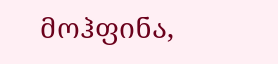მოჰფინა,